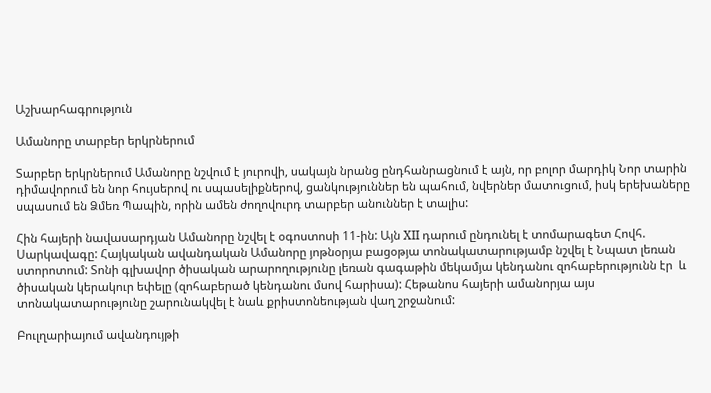Աշխարհագրություն

Ամանորը տարբեր երկրներում

Տարբեր երկրներում Ամանորը նշվում է յուրովի, սակայն նրանց ընդհանրացնում է այն, որ բոլոր մարդիկ Նոր տարին դիմավորում են նոր հույսերով ու սպասելիքներով, ցանկություններ են պահում, նվերներ մատուցում, իսկ երեխաները սպասում են Ձմեռ Պապին, որին ամեն ժողովուրդ տարբեր անուններ է տալիս:

Հին հայերի նավասարդյան Ամանորը նշվել է օգոստոսի 11-ին: Այն XII դարում ընդունել է տոմարագետ Հովհ. Սարկավագը: Հայկական ավանդական Ամանորը յոթնօրյա բացօթյա տոնակատարությամբ նշվել է Նպատ լեռան ստորոտում: Տոնի գլխավոր ծիսական արարողությունը լեռան գագաթին մեկամյա կենդանու զոհաբերությունն էր  և ծիսական կերակուր եփելը (զոհաբերած կենդանու մսով հարիսա): Հեթանոս հայերի ամանորյա այս տոնակատարությունը շարունակվել է նաև քրիստոնեության վաղ շրջանում:

Բուլղարիայում ավանդույթի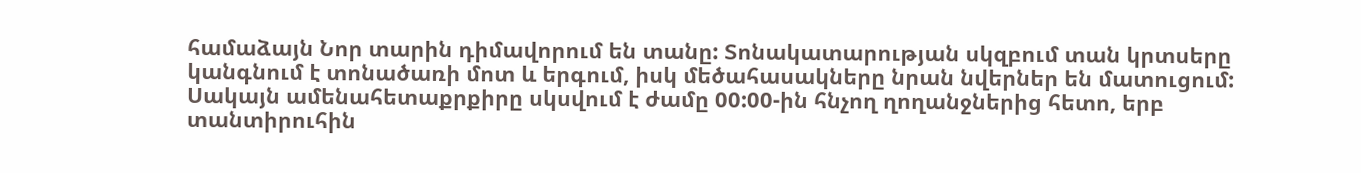համաձայն Նոր տարին դիմավորում են տանը: Տոնակատարության սկզբում տան կրտսերը կանգնում է տոնածառի մոտ և երգում, իսկ մեծահասակները նրան նվերներ են մատուցում: Սակայն ամենահետաքրքիրը սկսվում է ժամը 00:00-ին հնչող ղողանջներից հետո, երբ տանտիրուհին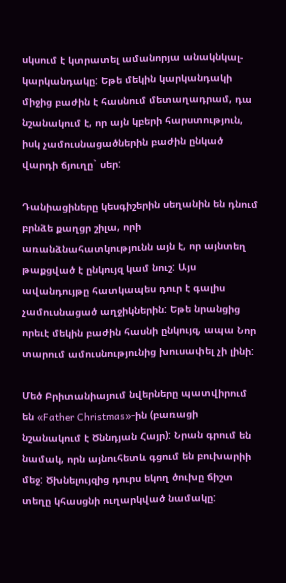սկսում է կտրատել ամանորյա անակնկալ-կարկանդակը: Եթե մեկին կարկանդակի միջից բաժին է հասնում մետաղադրամ, դա նշանակում է, որ այն կբերի հարստություն, իսկ չամուսնացածներին բաժին ընկած վարդի ճյուղը` սեր:

Դանիացիները կեսգիշերին սեղանին են դնում բրնձե քաղցր շիլա, որի առանձնահատկությունն այն է, որ այնտեղ թաքցված է ընկույզ կամ նուշ: Այս ավանդույթը հատկապես դուր է գալիս չամուսնացած աղջիկներին: Եթե նրանցից որեւէ մեկին բաժին հասնի ընկույզ, ապա Նոր տարում ամուսնությունից խուսափել չի լինի:

Մեծ Բրիտանիայում նվերները պատվիրում են «Father Christmas»-ին (բառացի նշանակում է Ծննդյան Հայր): Նրան գրում են նամակ, որն այնուհետև գցում են բուխարիի մեջ: Ծխնելույզից դուրս եկող ծուխը ճիշտ տեղը կհասցնի ուղարկված նամակը: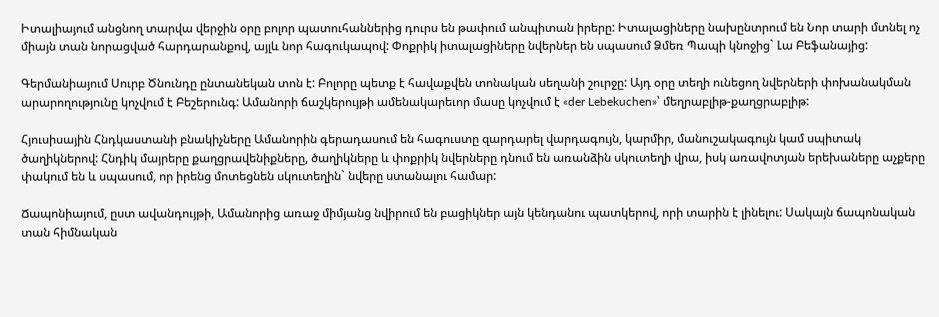Իտալիայում անցնող տարվա վերջին օրը բոլոր պատուհաններից դուրս են թափում անպիտան իրերը: Իտալացիները նախընտրում են Նոր տարի մտնել ոչ միայն տան նորացված հարդարանքով, այլև նոր հագուկապով: Փոքրիկ իտալացիները նվերներ են սպասում Ձմեռ Պապի կնոջից` Լա Բեֆանայից:

Գերմանիայում Սուրբ Ծնունդը ընտանեկան տոն է: Բոլորը պետք է հավաքվեն տոնական սեղանի շուրջը: Այդ օրը տեղի ունեցող նվերների փոխանակման արարողությունը կոչվում է Բեշերունգ: Ամանորի ճաշկերույթի ամենակարեւոր մասը կոչվում է «der Lebekuchen»՝ մեղրաբլիթ-քաղցրաբլիթ:

Հյուսիսային Հնդկաստանի բնակիչները Ամանորին գերադասում են հագուստը զարդարել վարդագույն, կարմիր, մանուշակագույն կամ սպիտակ ծաղիկներով: Հնդիկ մայրերը քաղցրավենիքները, ծաղիկները և փոքրիկ նվերները դնում են առանձին սկուտեղի վրա, իսկ առավոտյան երեխաները աչքերը փակում են և սպասում, որ իրենց մոտեցնեն սկուտեղին` նվերը ստանալու համար:

Ճապոնիայում, ըստ ավանդույթի, Ամանորից առաջ միմյանց նվիրում են բացիկներ այն կենդանու պատկերով, որի տարին է լինելու: Սակայն ճապոնական տան հիմնական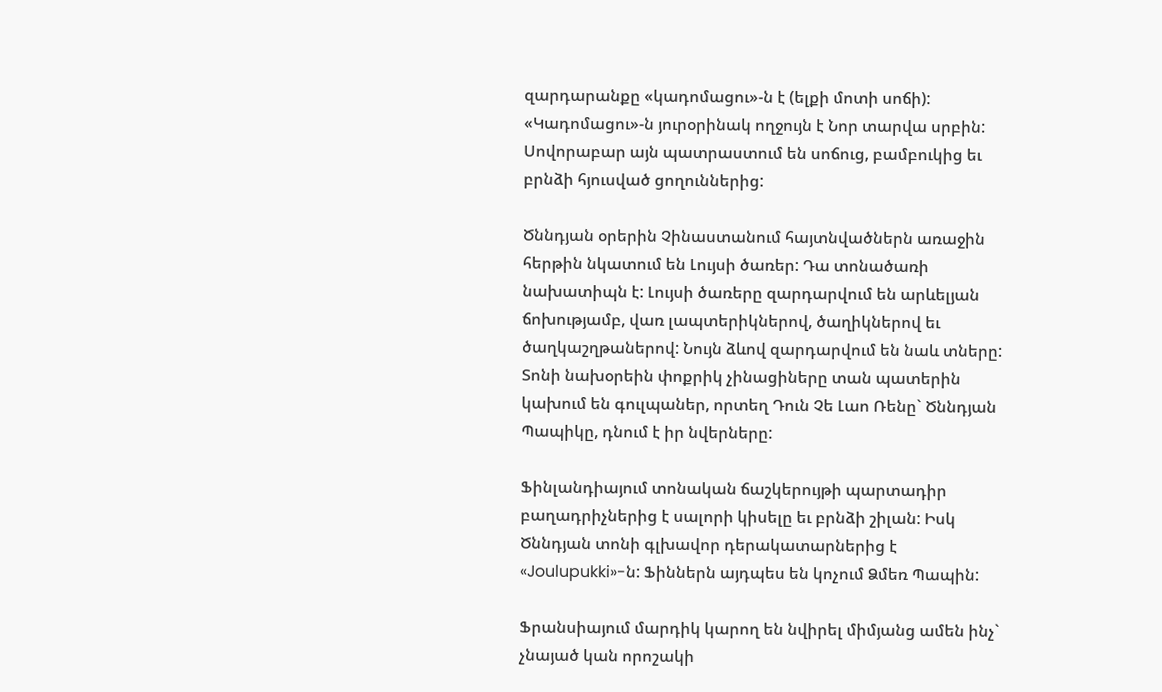զարդարանքը «կադոմացու»-ն է (ելքի մոտի սոճի): «Կադոմացու»-ն յուրօրինակ ողջույն է Նոր տարվա սրբին: Սովորաբար այն պատրաստում են սոճուց, բամբուկից եւ բրնձի հյուսված ցողուններից:

Ծննդյան օրերին Չինաստանում հայտնվածներն առաջին հերթին նկատում են Լույսի ծառեր: Դա տոնածառի նախատիպն է: Լույսի ծառերը զարդարվում են արևելյան ճոխությամբ, վառ լապտերիկներով, ծաղիկներով եւ ծաղկաշղթաներով: Նույն ձևով զարդարվում են նաև տները: Տոնի նախօրեին փոքրիկ չինացիները տան պատերին կախում են գուլպաներ, որտեղ Դուն Չե Լաո Ռենը` Ծննդյան Պապիկը, դնում է իր նվերները:

Ֆինլանդիայում տոնական ճաշկերույթի պարտադիր բաղադրիչներից է սալորի կիսելը եւ բրնձի շիլան: Իսկ Ծննդյան տոնի գլխավոր դերակատարներից է «Joulupukki»-ն: Ֆիններն այդպես են կոչում Ձմեռ Պապին:

Ֆրանսիայում մարդիկ կարող են նվիրել միմյանց ամեն ինչ` չնայած կան որոշակի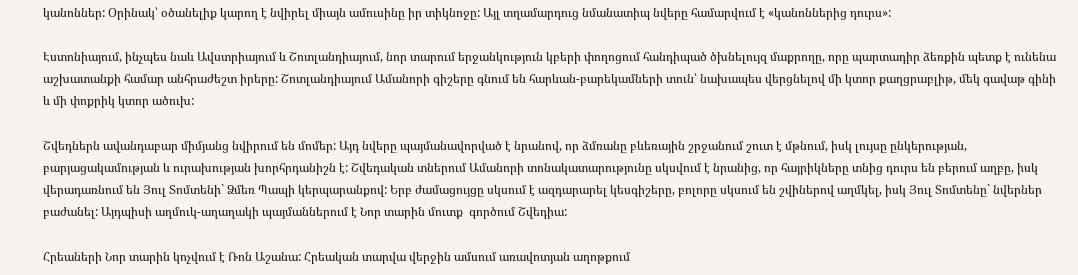կանոններ: Օրինակ՝ օծանելիք կարող է նվիրել միայն ամուսինը իր տիկնոջը: Այլ տղամարդուց նմանատիպ նվերը համարվում է «կանոններից դուրս»:

Էստոնիայում, ինչպես նաև Ավստրիայում և Շոտլանդիայում, նոր տարում երջանկություն կբերի փողոցում հանդիպած ծխնելույզ մաքրողը, որը պարտադիր ձեռքին պետք է ունենա աշխատանքի համար անհրաժեշտ իրերը: Շոտլանդիայում Ամանորի գիշերը գնում են հարևան-բարեկամների տուն՝ նախապես վերցնելով մի կտոր քաղցրաբլիթ, մեկ գավաթ գինի և մի փոքրիկ կտոր ածուխ:

Շվեդներն ավանդաբար միմյանց նվիրում են մոմեր: Այդ նվերը պայմանավորված է նրանով, որ ձմռանը բևեռային շրջանում շուտ է մթնում, իսկ լույսը ընկերության, բարյացակամության և ուրախության խորհրդանիշն է: Շվեդական տներում Ամանորի տոնակատարությունը սկսվում է նրանից, որ հայրիկները տնից դուրս են բերում աղբը, իսկ վերադառնում են Յուլ Տոմտենի` Ձմեռ Պապի կերպարանքով: Երբ ժամացույցը սկսում է ազդարարել կեսգիշերը, բոլորը սկսում են շվիներով աղմկել, իսկ Յուլ Տոմտենը` նվերներ բաժանել: Այդպիսի աղմուկ-աղաղակի պայմաններում է Նոր տարին մուտք  գործում Շվեդիա:

Հրեաների Նոր տարին կոչվում է Ռոն Աշանա: Հրեական տարվա վերջին ամսում առավոտյան աղոթքում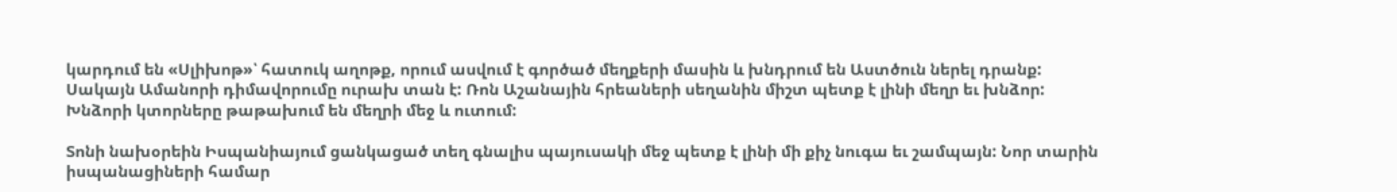կարդում են «Սլիխոթ»՝ հատուկ աղոթք, որում ասվում է գործած մեղքերի մասին և խնդրում են Աստծուն ներել դրանք: Սակայն Ամանորի դիմավորումը ուրախ տան է: Ռոն Աշանային հրեաների սեղանին միշտ պետք է լինի մեղր եւ խնձոր: Խնձորի կտորները թաթախում են մեղրի մեջ և ուտում:

Տոնի նախօրեին Իսպանիայում ցանկացած տեղ գնալիս պայուսակի մեջ պետք է լինի մի քիչ նուգա եւ շամպայն: Նոր տարին իսպանացիների համար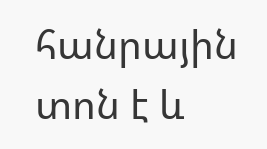հանրային տոն է և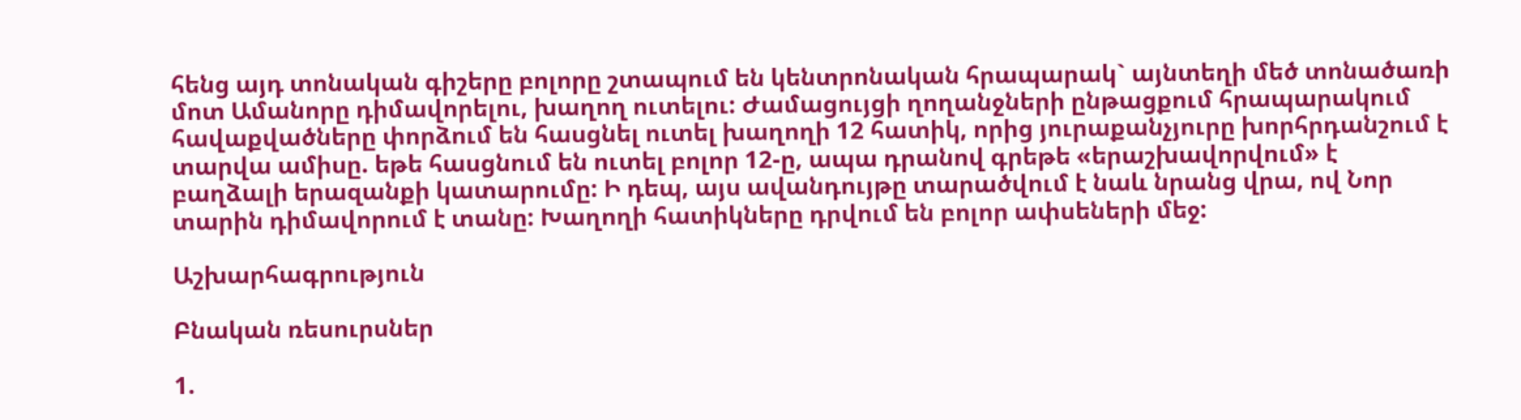հենց այդ տոնական գիշերը բոլորը շտապում են կենտրոնական հրապարակ` այնտեղի մեծ տոնածառի մոտ Ամանորը դիմավորելու, խաղող ուտելու: Ժամացույցի ղողանջների ընթացքում հրապարակում հավաքվածները փորձում են հասցնել ուտել խաղողի 12 հատիկ, որից յուրաքանչյուրը խորհրդանշում է տարվա ամիսը. եթե հասցնում են ուտել բոլոր 12-ը, ապա դրանով գրեթե «երաշխավորվում» է բաղձալի երազանքի կատարումը: Ի դեպ, այս ավանդույթը տարածվում է նաև նրանց վրա, ով Նոր տարին դիմավորում է տանը: Խաղողի հատիկները դրվում են բոլոր ափսեների մեջ:

Աշխարհագրություն

Բնական ռեսուրսներ

1.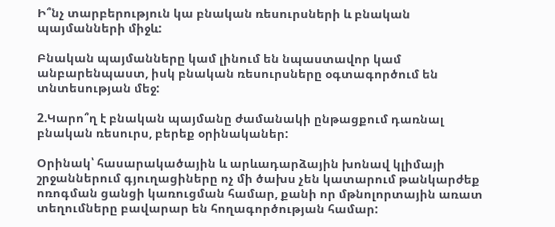Ի՞նչ տարբերություն կա բնական ռեսուրսների և բնական պայմանների միջև:

Բնական պայմանները կամ լինում են նպաստավոր կամ անբարենպաստ, իսկ բնական ռեսուրսները օգտագործում են տնտեսության մեջ:

2.Կարո՞ղ է բնական պայմանը ժամանակի ընթացքում դառնալ բնական ռեսուրս, բերեք օրինականեր:

Օրինակ՝ հասարակածային և արևադարձային խոնավ կլիմայի շրջաններում գյուղացիները ոչ մի ծախս չեն կատարում թանկարժեք ոռոգման ցանցի կառուցման համար, քանի որ մթնոլորտային առատ տեղումները բավարար են հողագործության համար: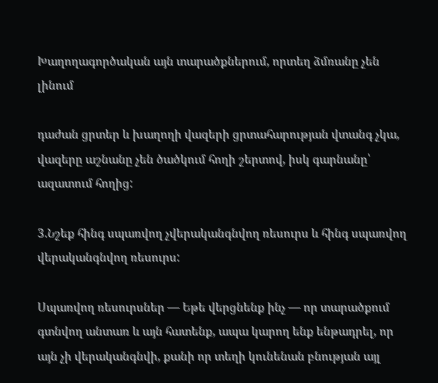Խաղողագործական այն տարածքներում, որտեղ ձմռանը չեն լինում

դաժան ցրտեր և խաղողի վազերի ցրտահարության վտանգ չկա, վազերը աշնանը չեն ծածկում հողի շերտով, իսկ գարնանը՝ ազատում հողից:

3.Նշեք հինգ սպառվող չվերականգնվող ռեսուրս և հինգ սպառվող վերականգնվող ռեսուրս:

Սպառվող ռեսուրսներ — Եթե վերցնենք ինչ — որ տարածքում գտնվող անտառ և այն հատենք, ապա կարող ենք ենթադրել, որ այն չի վերականգնվի, քանի որ տեղի կունենան բնության այլ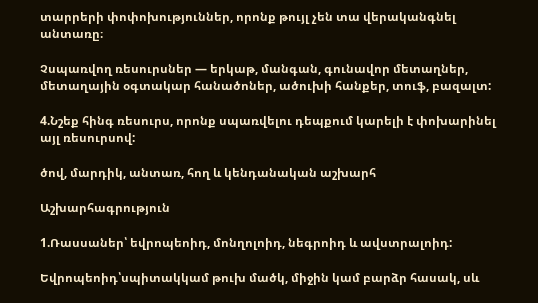տարրերի փոփոխություններ, որոնք թույլ չեն տա վերականգնել անտառը։

Չսպառվող ռեսուրսներ — երկաթ, մանգան, գունավոր մետաղներ, մետաղային օգտակար հանածոներ, ածուխի հանքեր, տուֆ, բազալտ:

4.Նշեք հինգ ռեսուրս, որոնք սպառվելու դեպքում կարելի է փոխարինել այլ ռեսուրսով:

ծով, մարդիկ, անտառ, հող և կենդանական աշխարհ

Աշխարհագրություն

1.Ռասսաներ՝ եվրոպեոիդ, մոնղոլոիդ, նեգրոիդ և ավստրալոիդ:

Եվրոպեոիդ՝սպիտակկամ թուխ մածկ, միջին կամ բարձր հասակ, սև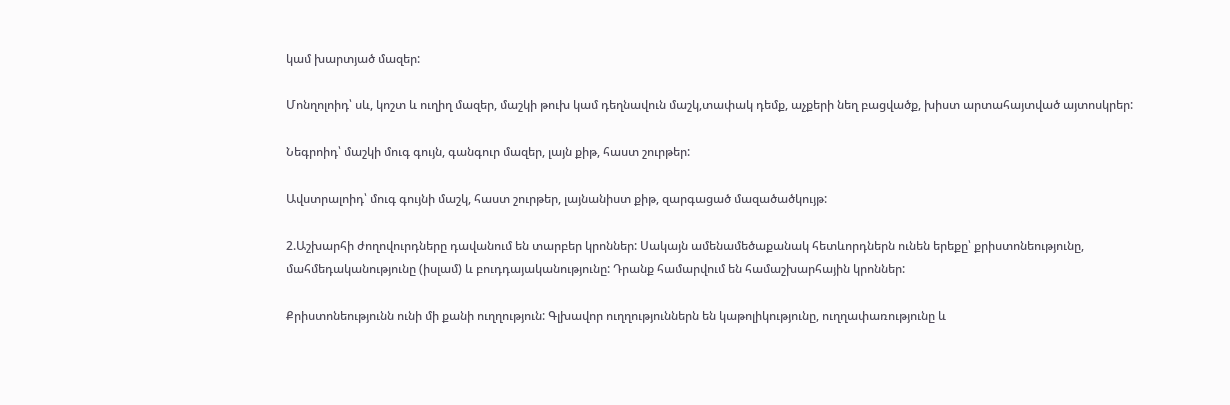կամ խարտյած մազեր:

Մոնղոլոիդ՝ սև, կոշտ և ուղիղ մազեր, մաշկի թուխ կամ դեղնավուն մաշկ,տափակ դեմք, աչքերի նեղ բացվածք, խիստ արտահայտված այտոսկրեր:

Նեգրոիդ՝ մաշկի մուգ գույն, գանգուր մազեր, լայն քիթ, հաստ շուրթեր:

Ավստրալոիդ՝ մուգ գույնի մաշկ, հաստ շուրթեր, լայնանիստ քիթ, զարգացած մազածածկույթ:

2.Աշխարհի ժողովուրդները դավանում են տարբեր կրոններ: Սակայն ամենամեծաքանակ հետևորդներն ունեն երեքը՝ քրիստոնեությունը, մահմեդականությունը (իսլամ) և բուդդայականությունը: Դրանք համարվում են համաշխարհային կրոններ:

Քրիստոնեությունն ունի մի քանի ուղղություն: Գլխավոր ուղղություններն են կաթոլիկությունը, ուղղափառությունը և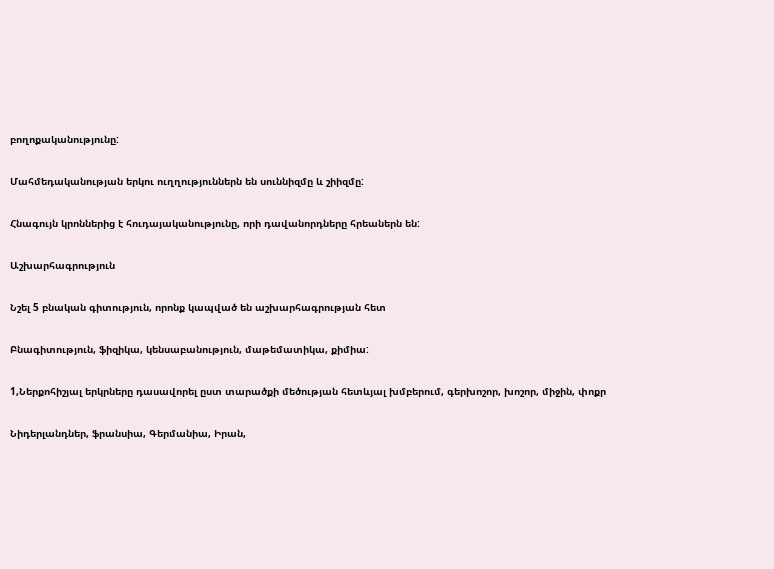բողոքականությունը:

Մահմեդականության երկու ուղղություններն են սուննիզմը և շիիզմը:

Հնագույն կրոններից է հուդայականությունը, որի դավանորդները հրեաներն են:

Աշխարհագրություն

Նշել 5 բնական գիտություն, որոնք կապված են աշխարհագրության հետ

Բնագիտություն, ֆիզիկա, կենսաբանություն, մաթեմատիկա, քիմիա:

1,Ներքոհիշյալ երկրները դասավորել ըստ տարածքի մեծության հետևյալ խմբերում, գերխոշոր, խոշոր, միջին, փոքր

Նիդերլանդներ, ֆրանսիա, Գերմանիա, Իրան,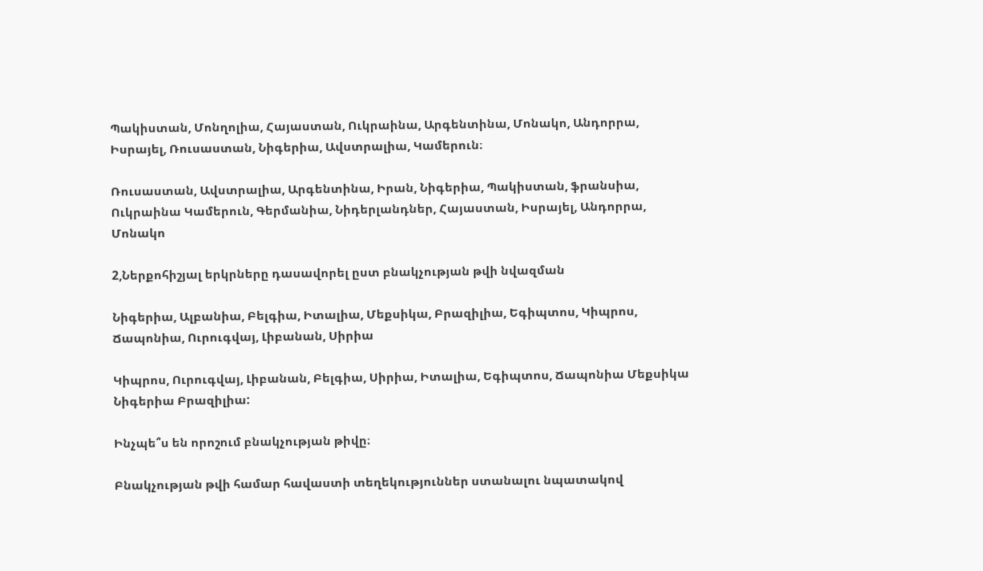Պակիստան, Մոնղոլիա, Հայաստան, Ուկրաինա, Արգենտինա, Մոնակո, Անդորրա, Իսրայել, Ռուսաստան, Նիգերիա, Ավստրալիա, Կամերուն։

Ռուսաստան, Ավստրալիա, Արգենտինա, Իրան, Նիգերիա, Պակիստան, ֆրանսիա, Ուկրաինա Կամերուն, Գերմանիա, Նիդերլանդներ, Հայաստան, Իսրայել, Անդորրա, Մոնակո

2,Ներքոհիշյալ երկրները դասավորել ըստ բնակչության թվի նվազման

Նիգերիա, Ալբանիա, Բելգիա, Իտալիա, Մեքսիկա, Բրազիլիա, Եգիպտոս, Կիպրոս, Ճապոնիա, Ուրուգվայ, Լիբանան, Սիրիա

Կիպրոս, Ուրուգվայ, Լիբանան, Բելգիա, Սիրիա, Իտալիա, Եգիպտոս, Ճապոնիա Մեքսիկա Նիգերիա Բրազիլիա:

Ինչպե՞ս են որոշում բնակչության թիվը։

Բնակչության թվի համար հավաստի տեղեկություններ ստանալու նպատակով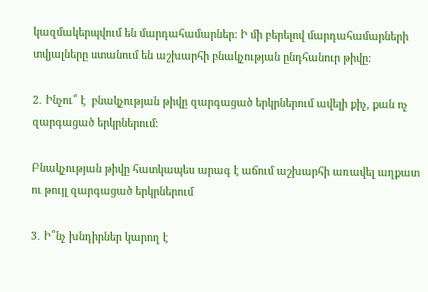կազմակերպվում են մարդահամարներ: Ի մի բերելով մարդահամարների տվյալները ստանում են աշխարհի բնակչության ընդհանուր թիվը:

2․ Ինչու՞ է  բնակչության թիվը զարգացած երկրներում ավելի քիչ, քան ոչ զարգացած երկրներում։

Բնակչության թիվը հատկապես արագ է աճում աշխարհի առավել աղքատ ու թույլ զարգացած երկրներում

3․ Ի՞նչ խնդիրներ կարող է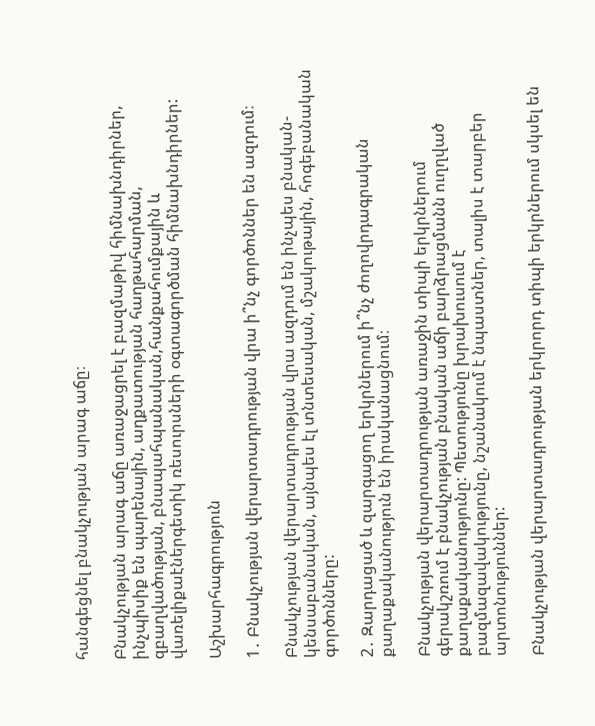հանգեցնել բնակչության արագ աճը։

Բնակչության արագ աճը առաջացրել է բազմաթիվ հիմնախնդիրներ, ինչպիսիք են պարենային, աղքատության հաղթահարման, զբաղվածության, բնապահպանական,հանքահումքային և վառելիքաէներգետիկ ռեսուրսների օգտագործման հիմնախնդիրներ:

Աշխարհագրություն

1․ Բնակչության վերարտադրության վրա ի՞նչ գործոններ են ազդում։

Բնակչության վերարտադրության վրա ազդում են ինչպես բնական-կենսաբանական, այնպես էլ տնտեսական, մշակութային, հոգեբանական գործոնները:

2․ Զարդացած և զարգացող երկրներում ի՞նչ ժողովրդագրական քաղաքականություն են իրականացնում։

Բնակչության վերարտադրության առաջին տիպի երկրներում գերակշռում է բնակչության բնական աճի բարձրացմանն ուղղված քաղաքականությունը: Պետությունը խրախուսում է բազմազավակությունը, նշանակում է նպաստներ, տալիս է տարբեր արտոնություններ:

Բնակչության վերարտադրության երկրորդ տիպի երկրներում սկսել են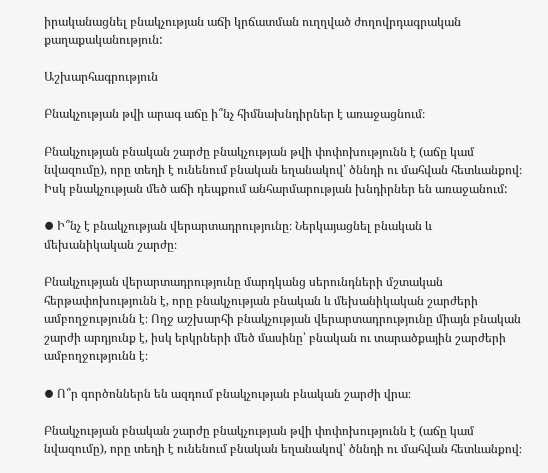իրականացնել բնակչության աճի կրճատման ուղղված ժողովրդագրական քաղաքականություն:

Աշխարհագրություն

Բնակչության թվի արագ աճը ի՞նչ հիմնախնդիրներ է առաջացնում։

Բնակչության բնական շարժը բնակչության թվի փոփոխությունն է (աճը կամ նվազումը), որը տեղի է ունենում բնական եղանակով՝ ծննդի ու մահվան հետևանքով։ Իսկ բնակչության մեծ աճի դեպքում անհարմարության խնդիրներ են առաջանում:

⦁ Ի՞նչ է բնակչության վերարտադրությունը։ Ներկայացնել բնական և մեխանիկական շարժը։

Բնակչության վերարտադրությունը մարդկանց սերունդների մշտական հերթափոխությունն է, որը բնակչության բնական և մեխանիկական շարժերի ամբողջությունն է։ Ողջ աշխարհի բնակչության վերարտադրությունը միայն բնական շարժի արդյունք է, իսկ երկրների մեծ մասինը՝ բնական ու տարածքային շարժերի ամբողջությունն է։

⦁ Ո՞ր գործոններն են ազդում բնակչության բնական շարժի վրա։

Բնակչության բնական շարժը բնակչության թվի փոփոխությունն է (աճը կամ նվազումը), որը տեղի է ունենում բնական եղանակով՝ ծննդի ու մահվան հետևանքով։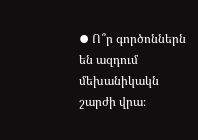⦁ Ո՞ր գործոններն են ազդում մեխանիկակն շարժի վրա։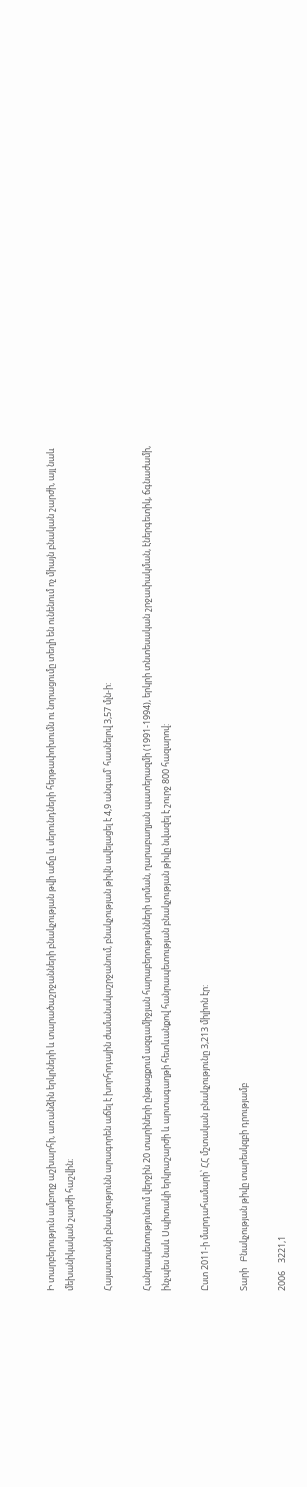Ի տարբերություն ամբողջ աշխարհի, առանձին երկրների և տարածաշրջանների բնակչության թվի աճը և սերունդների հերթափոխումն ու նորացումը տեղի են ունենում ոչ միայն բնական շարժի, այլ նաև մեխանիկական շարժի հաշվին։

Հայաստանի բնակչությունն արագորեն աճել է խորհրդային ժամանակաշրջանում, բնակչության թիվն ավելացել է 4,9 անգամ՝ հասնելով 3,57 մլն-ի:

Հանրապետությունում վերջին 20 տարիների ընթացքում ազգամիջյան հարաբերությունների սրման, ղարաբաղյան պատերազմի (1991-1994), երկրի տնտեսական շրջափակման, էներգետիկ, ճգնաժամի, ինչպես նաև Սպիտակի երկրաշարժի և արտագաղթի հետևանքով հանրապետության բնակչության թիվը նվազել է շուրջ 800 հազարով:

Ըստ 2011-ի մարդահամարի՝ ՀՀ մշտական բնակչությունը 3,213 միլիոն էր:

Տարի   Բնակչության թիվը տարեսկզբի դրությամբ

2006    3221,1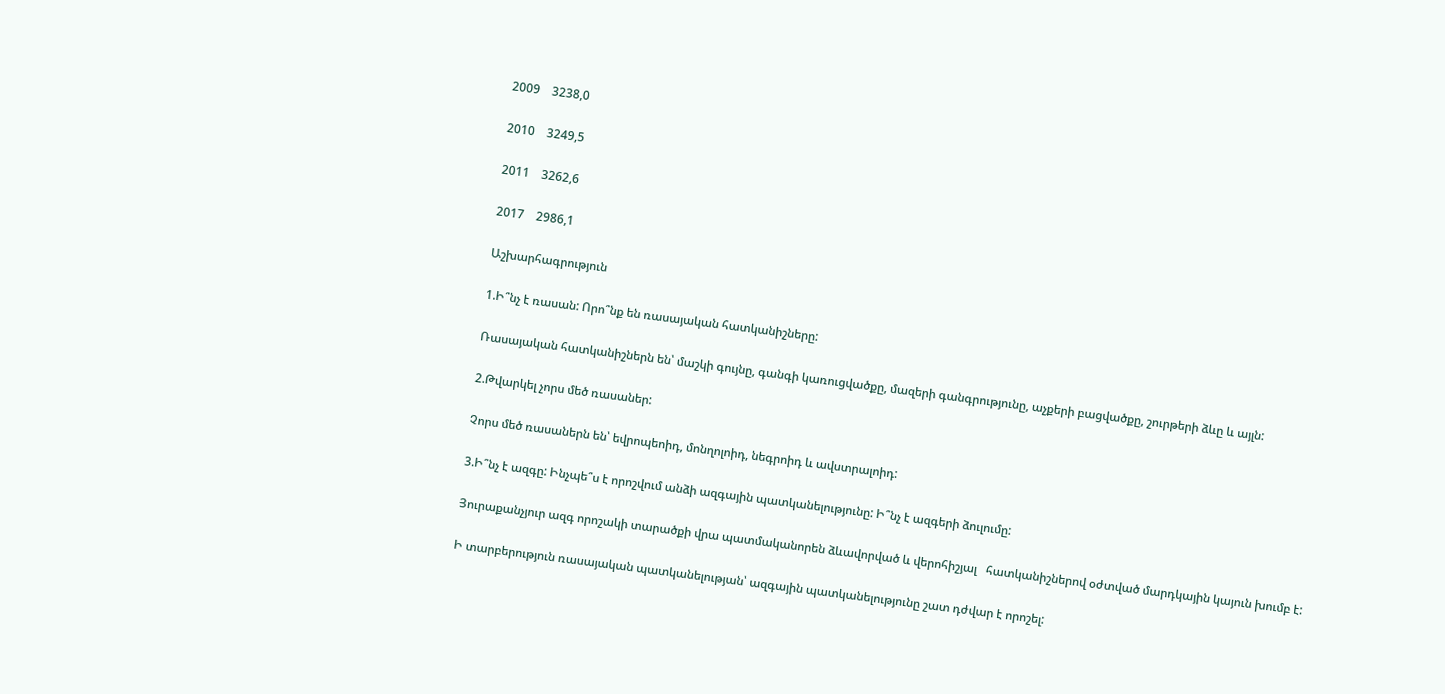2009    3238,0

2010    3249,5

2011    3262,6

2017    2986,1

Աշխարհագրություն

1.Ի՞նչ է ռասան: Որո՞նք են ռասայական հատկանիշները:

Ռասայական հատկանիշներն են՝ մաշկի գույնը, գանգի կառուցվածքը, մազերի գանգրությունը, աչքերի բացվածքը, շուրթերի ձևը և այլն:

2.Թվարկել չորս մեծ ռասաներ:

Չորս մեծ ռասաներն են՝ եվրոպեոիդ, մոնղոլոիդ, նեգրոիդ և ավստրալոիդ:

3.Ի՞նչ է ազգը: Ինչպե՞ս է որոշվում անձի ազգային պատկանելությունը: Ի՞նչ է ազգերի ձուլումը:

Յուրաքանչյուր ազգ որոշակի տարածքի վրա պատմականորեն ձևավորված և վերոհիշյալ   հատկանիշներով օժտված մարդկային կայուն խումբ է:

Ի տարբերություն ռասայական պատկանելության՝ ազգային պատկանելությունը շատ դժվար է որոշել: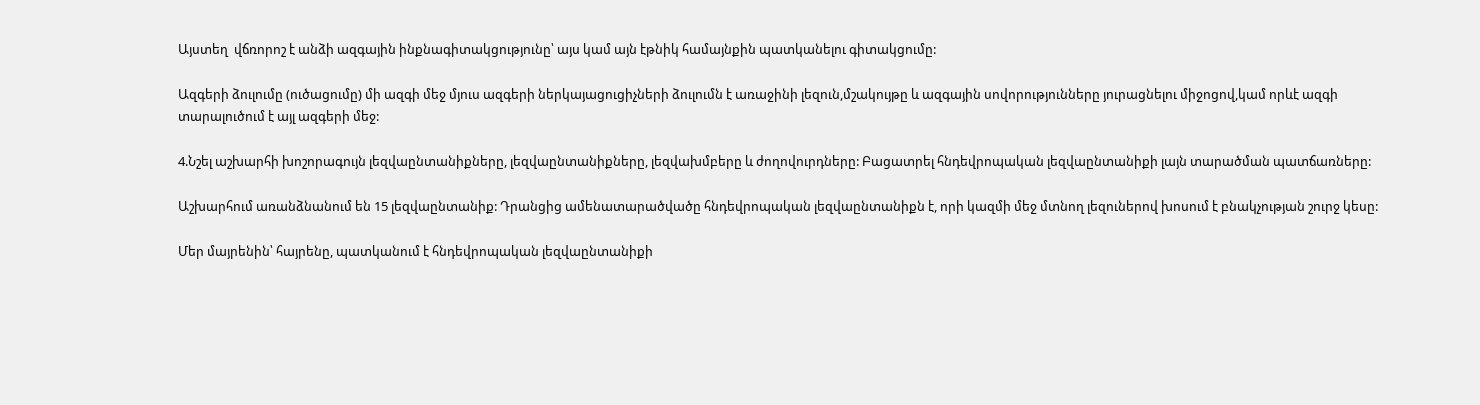Այստեղ  վճռորոշ է անձի ազգային ինքնագիտակցությունը՝ այս կամ այն էթնիկ համայնքին պատկանելու գիտակցումը:

Ազգերի ձուլումը (ուծացումը) մի ազգի մեջ մյուս ազգերի ներկայացուցիչների ձուլումն է առաջինի լեզուն,մշակույթը և ազգային սովորությունները յուրացնելու միջոցով,կամ որևէ ազգի տարալուծում է այլ ազգերի մեջ:

4.Նշել աշխարհի խոշորագույն լեզվաընտանիքները, լեզվաընտանիքները, լեզվախմբերը և ժողովուրդները: Բացատրել հնդեվրոպական լեզվաընտանիքի լայն տարածման պատճառները:

Աշխարհում առանձնանում են 15 լեզվաընտանիք: Դրանցից ամենատարածվածը հնդեվրոպական լեզվաընտանիքն է, որի կազմի մեջ մտնող լեզուներով խոսում է բնակչության շուրջ կեսը:

Մեր մայրենին՝ հայրենը, պատկանում է հնդեվրոպական լեզվաընտանիքի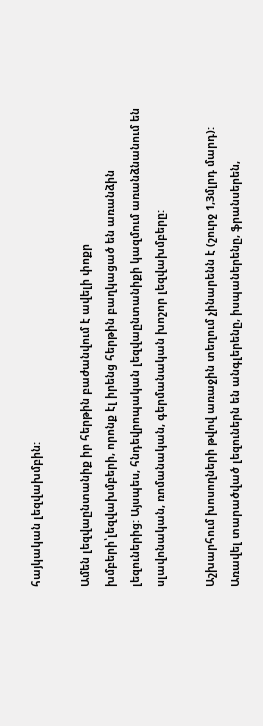հայկական լեզվախմբին:

Ամեն լեզվաընտանիք իր հերթին բաժանվում է ավելի փոքր խմբերի՝լեզվախմբերի, որոնք էլ իրենց հերթին բաղկացած են առանձին լեզուներից: Այսպես, հնդեվրոպական լեզվաընտանիքի կազմում առանձնանում են սլավոնական, ռոմանական, գերմանական խոշոր լեզվախմբերը:

Աշխարհում խոսողների թվով առաջին տեղում չինարենն է (շուրջ 1,3մլրդ մարդ): Առավել տարածված լեզուներն են անգլերենը, իսպաներենը, ֆրանսերեն,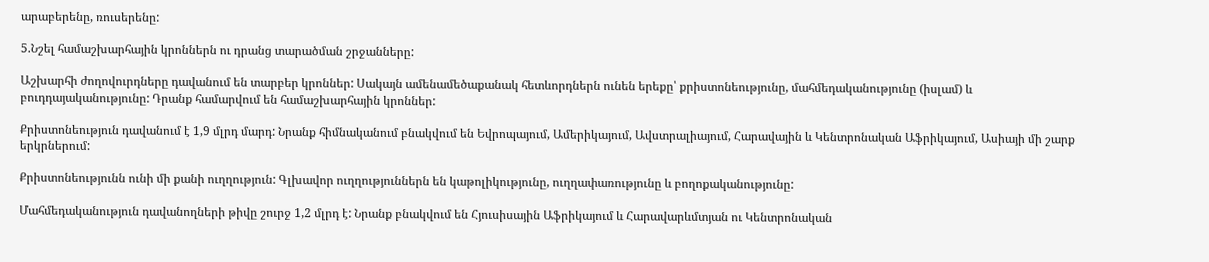արաբերենը, ռուսերենը:

5.Նշել համաշխարհային կրոններն ու դրանց տարածման շրջանները:

Աշխարհի ժողովուրդները դավանում են տարբեր կրոններ: Սակայն ամենամեծաքանակ հետևորդներն ունեն երեքը՝ քրիստոնեությունը, մահմեդականությունը (իսլամ) և բուդդայականությունը: Դրանք համարվում են համաշխարհային կրոններ:

Քրիստոնեություն դավանում է 1,9 մլրդ մարդ: Նրանք հիմնականում բնակվում են Եվրոպայում, Ամերիկայում, Ավստրալիայում, Հարավային և Կենտրոնական Աֆրիկայում, Ասիայի մի շարք երկրներում:

Քրիստոնեությունն ունի մի քանի ուղղություն: Գլխավոր ուղղություններն են կաթոլիկությունը, ուղղափառությունը և բողոքականությունը:

Մահմեդականություն դավանողների թիվը շուրջ 1,2 մլրդ է: Նրանք բնակվում են Հյուսիսային Աֆրիկայում և Հարավարևմտյան ու Կենտրոնական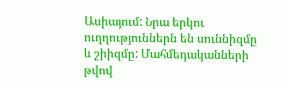Ասիայում: Նրա երկու ուղղություններն են սուննիզմը և շիիզմը: Մահմեդականների թվով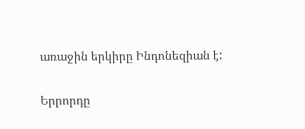առաջին երկիրը Ինդոնեզիան է:

Երրորդը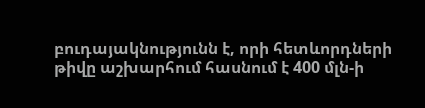բուդայակնությունն է, որի հետևորդների թիվը աշխարհում հասնում է 400 մլն-ի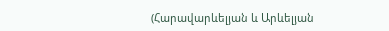(Հարավարևելյան և Արևելյան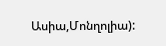Ասիա,Մոնղոլիա):